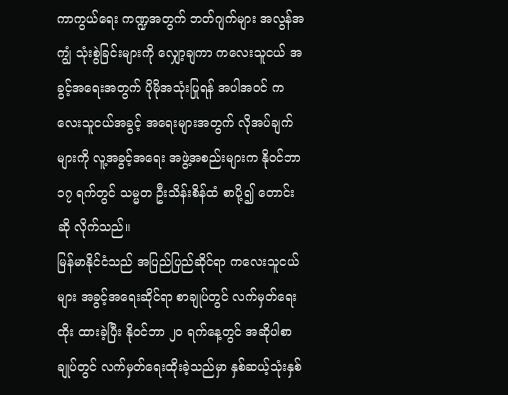ကာကွယ်ရေး ကဏ္ဍအတွက် ဘတ်ဂျက်များ အလွန်အကျွံ သုံးစွဲခြင်းများကို လျှော့ချကာ ကလေးသူငယ် အခွင့်အရေးအတွက် ပိုမိုအသုံးပြုရန် အပါအဝင် ကလေးသူငယ်အခွင့် အရေးများအတွက် လိုအပ်ချက်များကို လူ့အခွင့်အရေး အဖွဲ့အစည်းများက နိုဝင်ဘာ ၁၇ ရက်တွင် သမ္မတ ဦးသိန်းစိန်ထံ စာပို့၍ တောင်းဆို လိုက်သည်။
မြန်မာနိုင်ငံသည် အပြည်ပြည်ဆိုင်ရာ ကလေးသူငယ်များ အခွင့်အရေးဆိုင်ရာ စာချုပ်တွင် လက်မှတ်ရေးထိုး ထားခဲ့ပြီး နိုဝင်ဘာ ၂၀ ရက်နေ့တွင် အဆိုပါစာချုပ်တွင် လက်မှတ်ရေးထိုးခဲ့သည်မှာ နှစ်ဆယ့်သုံးနှစ်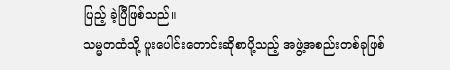ပြည့် ခဲ့ပြီဖြစ်သည်။
သမ္မတထံသို့ ပူးပေါင်းတောင်းဆိုစာပို့သည့် အဖွဲ့အစည်းတစ်ခုဖြစ်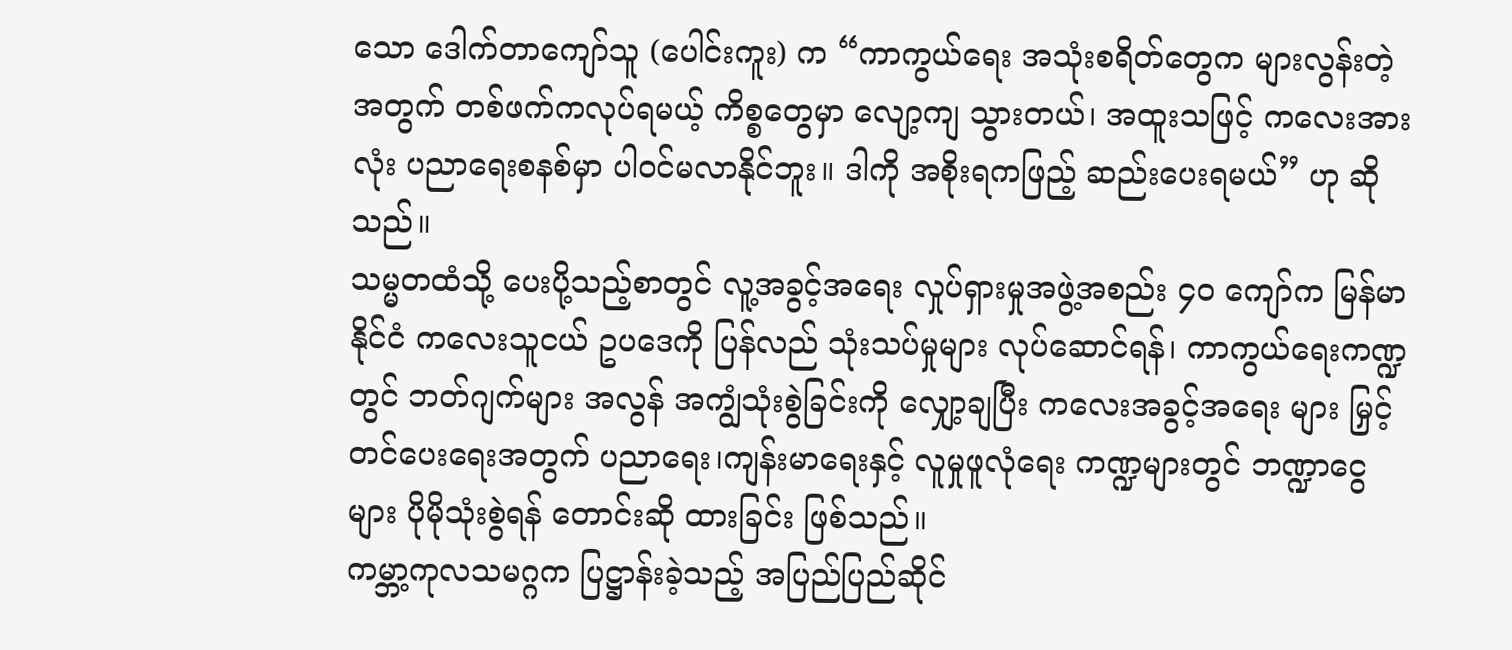သော ဒေါက်တာကျော်သူ (ပေါင်းကူး) က “ကာကွယ်ရေး အသုံးစရိတ်တွေက များလွန်းတဲ့အတွက် တစ်ဖက်ကလုပ်ရမယ့် ကိစ္စတွေမှာ လျော့ကျ သွားတယ်၊ အထူးသဖြင့် ကလေးအားလုံး ပညာရေးစနစ်မှာ ပါဝင်မလာနိုင်ဘူး။ ဒါကို အစိုးရကဖြည့် ဆည်းပေးရမယ်” ဟု ဆိုသည်။
သမ္မတထံသို့ ပေးပို့သည့်စာတွင် လူ့အခွင့်အရေး လှုပ်ရှားမှုအဖွဲ့အစည်း ၄၀ ကျော်က မြန်မာနိုင်ငံ ကလေးသူငယ် ဥပဒေကို ပြန်လည် သုံးသပ်မှုများ လုပ်ဆောင်ရန်၊ ကာကွယ်ရေးကဏ္ဍတွင် ဘတ်ဂျက်များ အလွန် အကျွံသုံးစွဲခြင်းကို လျှော့ချပြီး ကလေးအခွင့်အရေး များ မြှင့်တင်ပေးရေးအတွက် ပညာရေး၊ကျန်းမာရေးနှင့် လူမှုဖူလုံရေး ကဏ္ဍများတွင် ဘဏ္ဍာငွေများ ပိုမိုသုံးစွဲရန် တောင်းဆို ထားခြင်း ဖြစ်သည်။
ကမ္ဘာ့ကုလသမဂ္ဂက ပြဋ္ဌာန်းခဲ့သည့် အပြည်ပြည်ဆိုင်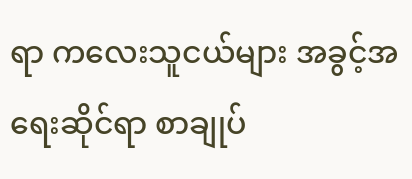ရာ ကလေးသူငယ်များ အခွင့်အရေးဆိုင်ရာ စာချုပ်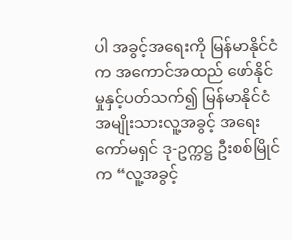ပါ အခွင့်အရေးကို မြန်မာနိုင်ငံက အကောင်အထည် ဖော်နိုင်မှုနှင့်ပတ်သက်၍ မြန်မာနိုင်ငံ အမျိုးသားလူ့အခွင့် အရေးကော်မရှင် ဒု-ဥက္ကဋ္ဌ ဦးစစ်မြိုင်က “လူ့အခွင့်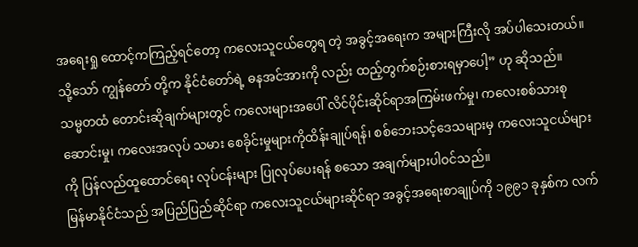အရေးရှု ထောင့်ကကြည့်ရင်တော့ ကလေးသူငယ်တွေရ တဲ့ အခွင့်အရေးက အများကြီးလို အပ်ပါသေးတယ်။ သို့သော် ကျွန်တော် တို့က နိုင်ငံတော်ရဲ့ ဓနအင်အားကို လည်း ထည့်တွက်စဉ်းစားရမှာပေါ့” ဟု ဆိုသည်။
သမ္မတထံ တောင်းဆိုချက်များတွင် ကလေးများအပေါ် လိင်ပိုင်းဆိုင်ရာအကြမ်းဖက်မှု၊ ကလေးစစ်သားစု ဆောင်းမှု၊ ကလေးအလုပ် သမား စေခိုင်းမှုများကိုထိန်းချုပ်ရန်၊ စစ်ဘေးသင့်ဒေသများမှ ကလေးသူငယ်များ ကို ပြန်လည်ထူထောင်ရေး လုပ်ငန်းများ ပြုလုပ်ပေးရန် စသော အချက်များပါဝင်သည်။
မြန်မာနိုင်ငံသည် အပြည်ပြည်ဆိုင်ရာ ကလေးသူငယ်များဆိုင်ရာ အခွင့်အရေးစာချုပ်ကို ၁၉၉၁ ခုနှစ်က လက်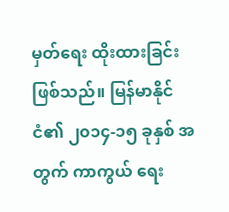မှတ်ရေး ထိုးထားခြင်း ဖြစ်သည်။ မြန်မာနိုင်ငံ၏ ၂၀၁၄-၁၅ ခုနှစ် အတွက် ကာကွယ် ရေး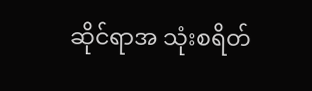ဆိုင်ရာအ သုံးစရိတ်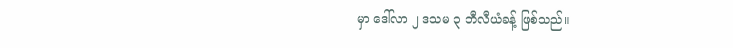မှာ ဒေါ်လာ ၂ ဒသမ ၃ ဘီလီယံခန့် ဖြစ်သည်။